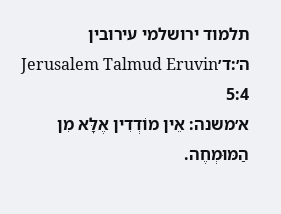תלמוד ירושלמי עירובין ה׳:ד׳Jerusalem Talmud Eruvin 5:4
א׳משנה: אֵין מוֹדְדִין אֶלָּא מִן הַמּוּמְחֶה.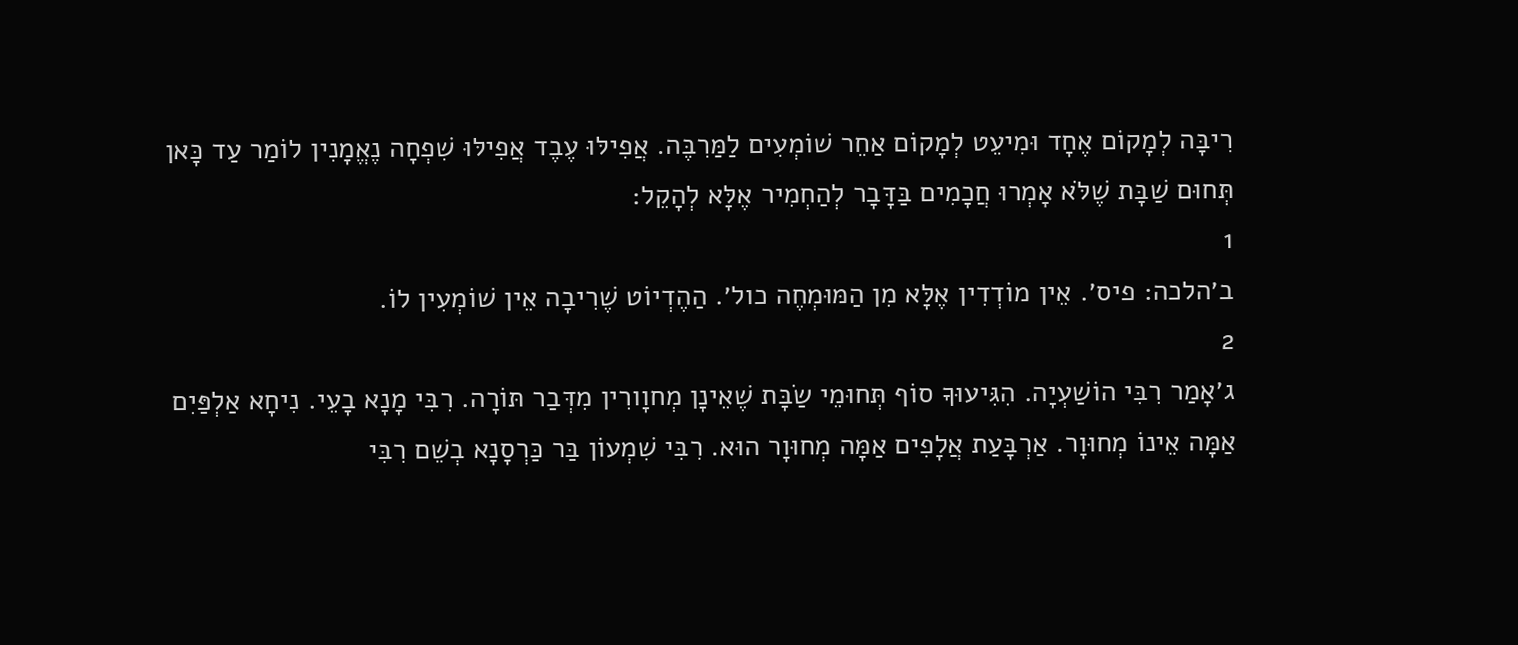רִיבָּה לְמָקוֹם אֶחָד וּמִיעֵט לְמָקוֹם אַחֵר שׁוֹמְעִים לַמַּרִבֶּה. אֲפִילּוּ עֶבֶד אֲפִילּוּ שִׁפְחָה נֶאֱמָנִין לוֹמַר עַד כָּאן תְּחוּם שַׁבָּת שֶׁלֹּא אָמְרוּ חֲכָמִים בַּדָּבָר לְהַחְמִיר אֶלָּא לְהָקֵל:
1
ב׳הלכה: פיס׳. אֵין מוֹדְדִין אֶלָּא מִן הַמּוּמְחֶה כול׳. הַהֶדְיוֹט שֶׁרִיבָה אֵין שׁוֹמְעִין לוֹ.
2
ג׳אָמַר רִבִּי הוֹשַׁעְיָה. הִגִּיעוּךָ סוֹף תְּחוּמֵי שַׂבָּת שֶׁאֵינָן מְחוָורִין מִדְּבַר תּוֹרָה. רִבִּי מָנָא בָעֵי. נִיחָא אַלְפַּיִם אַמָּה אֵינוֹ מְחוּוָר. אַרְבָּעַת אֲלָפִים אַמָּה מְחוּוָר הוּא. רִבִּי שִׁמְעוֹן בַּר כַּרְסָנָא בְשֵׁם רִבִּי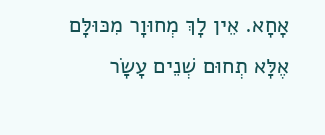אָחָא. אֵין לָךְ מְחוּוָר מִכּוּלָּם אֶלָּא תְחוּם שְׁנֵים עָשָׂר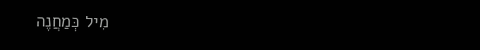מִיל כְּמַחֲנֶה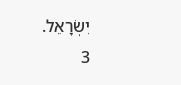יִשְׂרָאֵל.
3